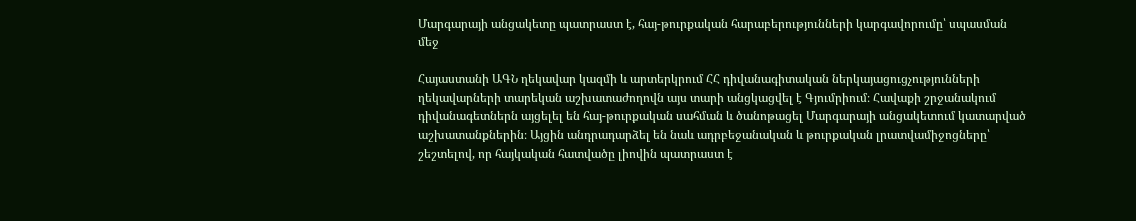Մարգարայի անցակետը պատրաստ է, հայ-թուրքական հարաբերությունների կարգավորումը՝ սպասման մեջ

Հայաստանի ԱԳՆ ղեկավար կազմի և արտերկրում ՀՀ դիվանագիտական ներկայացուցչությունների ղեկավարների տարեկան աշխատաժողովն այս տարի անցկացվել է Գյումրիում։ Հավաքի շրջանակում դիվանագետներն այցելել են հայ-թուրքական սահման և ծանոթացել Մարգարայի անցակետում կատարված աշխատանքներին։ Այցին անդրադարձել են նաև ադրբեջանական և թուրքական լրատվամիջոցները՝ շեշտելով, որ հայկական հատվածը լիովին պատրաստ է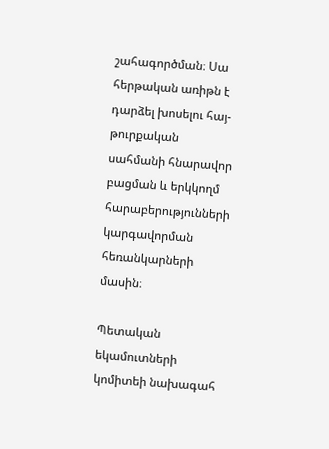շահագործման։ Սա հերթական առիթն է դարձել խոսելու հայ-թուրքական սահմանի հնարավոր բացման և երկկողմ հարաբերությունների կարգավորման հեռանկարների մասին։

Պետական եկամուտների կոմիտեի նախագահ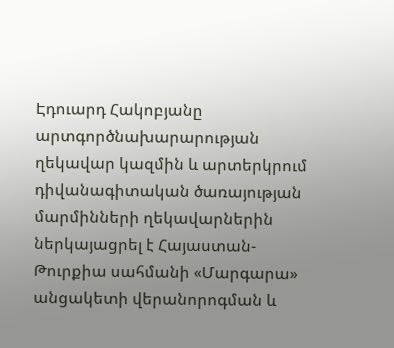Էդուարդ Հակոբյանը արտգործնախարարության ղեկավար կազմին և արտերկրում դիվանագիտական ծառայության մարմինների ղեկավարներին ներկայացրել է Հայաստան-Թուրքիա սահմանի «Մարգարա» անցակետի վերանորոգման և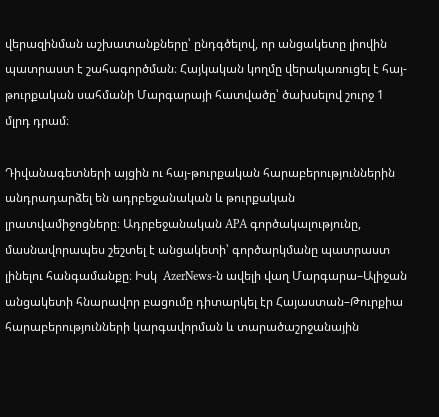վերազինման աշխատանքները՝ ընդգծելով, որ անցակետը լիովին պատրաստ է շահագործման։ Հայկական կողմը վերակառուցել է հայ-թուրքական սահմանի Մարգարայի հատվածը՝ ծախսելով շուրջ 1 մլրդ դրամ։

Դիվանագետների այցին ու հայ-թուրքական հարաբերություններին անդրադարձել են ադրբեջանական և թուրքական լրատվամիջոցները։ Ադրբեջանական APA գործակալությունը, մասնավորապես շեշտել է անցակետի՝ գործարկմանը պատրաստ լինելու հանգամանքը։ Իսկ  AzerNews-ն ավելի վաղ Մարգարա–Ալիջան անցակետի հնարավոր բացումը դիտարկել էր Հայաստան–Թուրքիա հարաբերությունների կարգավորման և տարածաշրջանային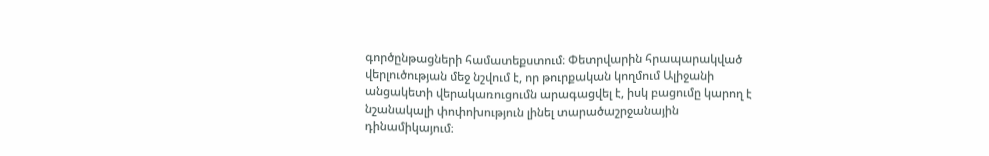գործընթացների համատեքստում։ Փետրվարին հրապարակված վերլուծության մեջ նշվում է, որ թուրքական կողմում Ալիջանի անցակետի վերակառուցումն արագացվել է, իսկ բացումը կարող է նշանակալի փոփոխություն լինել տարածաշրջանային դինամիկայում։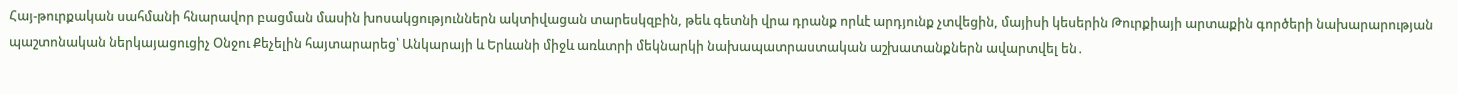Հայ-թուրքական սահմանի հնարավոր բացման մասին խոսակցություններն ակտիվացան տարեսկզբին, թեև գետնի վրա դրանք որևէ արդյունք չտվեցին, մայիսի կեսերին Թուրքիայի արտաքին գործերի նախարարության պաշտոնական ներկայացուցիչ Օնջու Քեչելին հայտարարեց՝ Անկարայի և Երևանի միջև առևտրի մեկնարկի նախապատրաստական աշխատանքներն ավարտվել են․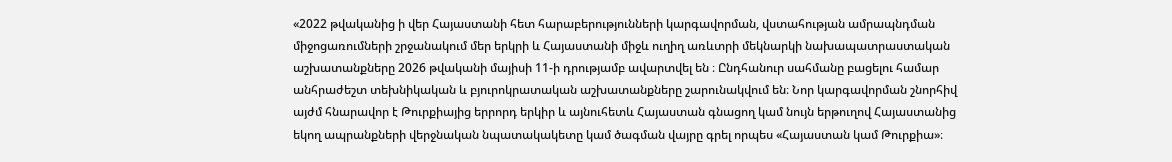«2022 թվականից ի վեր Հայաստանի հետ հարաբերությունների կարգավորման, վստահության ամրապնդման միջոցառումների շրջանակում մեր երկրի և Հայաստանի միջև ուղիղ առևտրի մեկնարկի նախապատրաստական աշխատանքները 2026 թվականի մայիսի 11-ի դրությամբ ավարտվել են ։ Ընդհանուր սահմանը բացելու համար անհրաժեշտ տեխնիկական և բյուրոկրատական աշխատանքները շարունակվում են։ Նոր կարգավորման շնորհիվ այժմ հնարավոր է Թուրքիայից երրորդ երկիր և այնուհետև Հայաստան գնացող կամ նույն երթուղով Հայաստանից եկող ապրանքների վերջնական նպատակակետը կամ ծագման վայրը գրել որպես «Հայաստան կամ Թուրքիա»։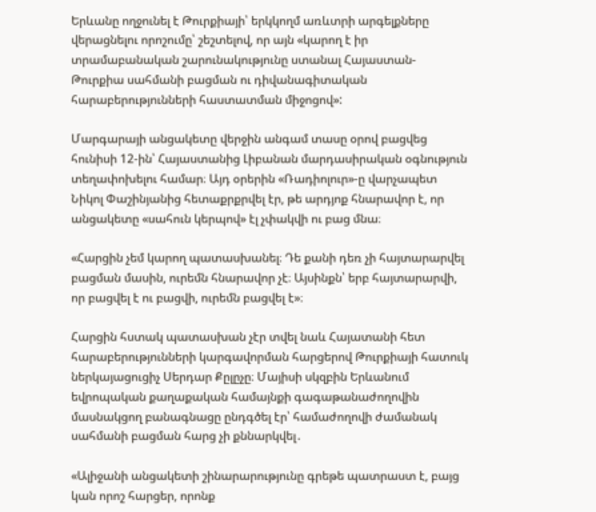Երևանը ողջունել է Թուրքիայի՝ երկկողմ առևտրի արգելքները վերացնելու որոշումը՝ շեշտելով, որ այն «կարող է իր տրամաբանական շարունակությունը ստանալ Հայաստան-Թուրքիա սահմանի բացման ու դիվանագիտական հարաբերությունների հաստատման միջոցով»:

Մարգարայի անցակետը վերջին անգամ տասը օրով բացվեց հունիսի 12-ին՝ Հայաստանից Լիբանան մարդասիրական օգնություն տեղափոխելու համար։ Այդ օրերին «Ռադիոլուր»-ը վարչապետ Նիկոլ Փաշինյանից հետաքրքրվել էր, թե արդյոք հնարավոր է, որ անցակետը «սահուն կերպով» էլ չփակվի ու բաց մնա։

«Հարցին չեմ կարող պատասխանել։ Դե քանի դեռ չի հայտարարվել բացման մասին, ուրեմն հնարավոր չէ։ Այսինքն՝ երբ հայտարարվի, որ բացվել է ու բացվի, ուրեմն բացվել է»։

Հարցին հստակ պատասխան չէր տվել նաև Հայատանի հետ հարաբերությունների կարգավորման հարցերով Թուրքիայի հատուկ ներկայացուցիչ Սերդար Քըլըչը։ Մայիսի սկզբին Երևանում  եվրոպական քաղաքական համայնքի գագաթանաժողովին մասնակցող բանագնացը ընդգծել էր՝ համաժողովի ժամանակ սահմանի բացման հարց չի քննարկվել․

«Ալիջանի անցակետի շինարարությունը գրեթե պատրաստ է, բայց կան որոշ հարցեր, որոնք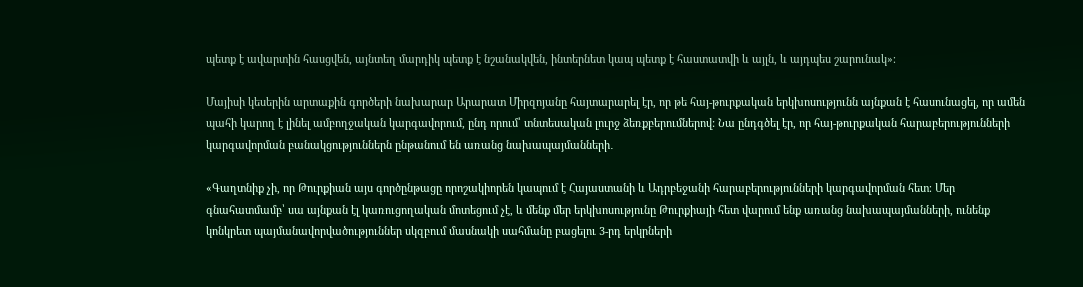պետք է ավարտին հասցվեն, այնտեղ մարդիկ պետք է նշանակվեն, ինտերնետ կապ պետք է հաստատվի և այլն, և այդպես շարունակ»։

Մայիսի կեսերին արտաքին գործերի նախարար Արարատ Միրզոյանը հայտարարել էր, որ թե հայ-թուրքական երկխոսությունն այնքան է հասունացել, որ ամեն պահի կարող է լինել ամբողջական կարգավորում, ընդ որում՝ տնտեսական լուրջ ձեռքբերումներով: Նա ընդգծել էր, որ հայ-թուրքական հարաբերությունների կարգավորման բանակցություններն ընթանում են առանց նախապայմանների․

«Գաղտնիք չի, որ Թուրքիան այս գործընթացը որոշակիորեն կապում է Հայաստանի և Ադրբեջանի հարաբերությունների կարգավորման հետ։ Մեր գնահատմամբ՝ սա այնքան էլ կառուցողական մոտեցում չէ, և մենք մեր երկխոսությունը Թուրքիայի հետ վարում ենք առանց նախապայմանների, ունենք կոնկրետ պայմանավորվածություններ սկզբում մասնակի սահմանը բացելու 3-րդ երկրների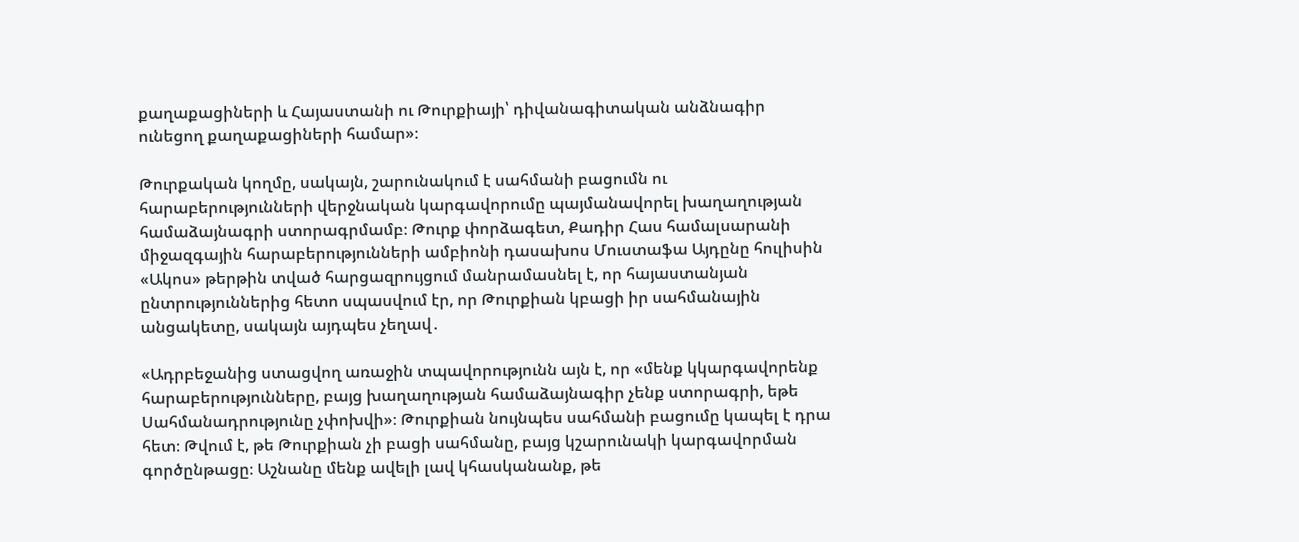քաղաքացիների և Հայաստանի ու Թուրքիայի՝ դիվանագիտական անձնագիր ունեցող քաղաքացիների համար»։

Թուրքական կողմը, սակայն, շարունակում է սահմանի բացումն ու հարաբերությունների վերջնական կարգավորումը պայմանավորել խաղաղության համաձայնագրի ստորագրմամբ։ Թուրք փորձագետ, Քադիր Հաս համալսարանի միջազգային հարաբերությունների ամբիոնի դասախոս Մուստաֆա Այդընը հուլիսին «Ակոս» թերթին տված հարցազրույցում մանրամասնել է, որ հայաստանյան ընտրություններից հետո սպասվում էր, որ Թուրքիան կբացի իր սահմանային անցակետը, սակայն այդպես չեղավ․

«Ադրբեջանից ստացվող առաջին տպավորությունն այն է, որ «մենք կկարգավորենք հարաբերությունները, բայց խաղաղության համաձայնագիր չենք ստորագրի, եթե Սահմանադրությունը չփոխվի»։ Թուրքիան նույնպես սահմանի բացումը կապել է դրա հետ։ Թվում է, թե Թուրքիան չի բացի սահմանը, բայց կշարունակի կարգավորման գործընթացը։ Աշնանը մենք ավելի լավ կհասկանանք, թե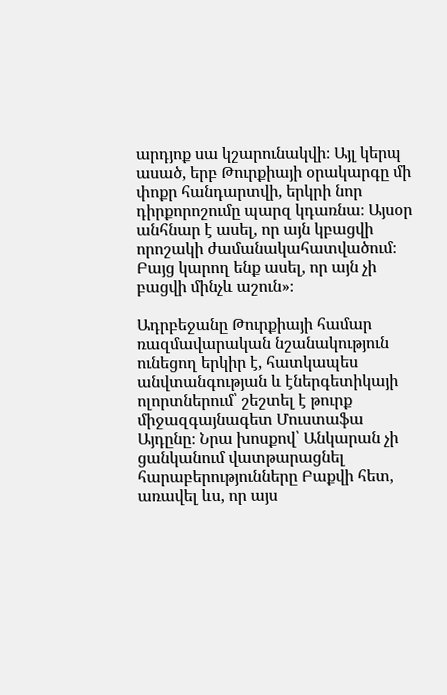արդյոք սա կշարունակվի։ Այլ կերպ ասած, երբ Թուրքիայի օրակարգը մի փոքր հանդարտվի, երկրի նոր դիրքորոշումը պարզ կդառնա։ Այսօր անհնար է ասել, որ այն կբացվի որոշակի ժամանակահատվածում։ Բայց կարող ենք ասել, որ այն չի բացվի մինչև աշուն»։

Ադրբեջանը Թուրքիայի համար ռազմավարական նշանակություն ունեցող երկիր է, հատկապես անվտանգության և էներգետիկայի ոլորտներում՝ շեշտել է թուրք միջազգայնագետ Մուստաֆա Այդընը։ Նրա խոսքով՝ Անկարան չի ցանկանում վատթարացնել հարաբերությունները Բաքվի հետ, առավել ևս, որ այս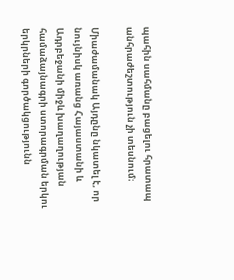պահին սահմանը բացելու հրատապ անհրաժեշտություն չի տեսնում։

Միաժամանակ Այդընը նկատել է, որ նույնիսկ առանց Հայաստանի և Ադրբեջանի միջև խաղաղության համաձայնագրի ստորագրման երկու երկրների գործակցությունն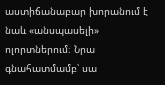աստիճանաբար խորանում է նաև «անսպասելի» ոլորտներում։ Նրա գնահատմամբ՝ սա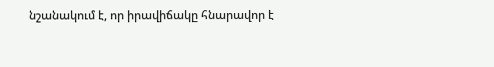նշանակում է, որ իրավիճակը հնարավոր է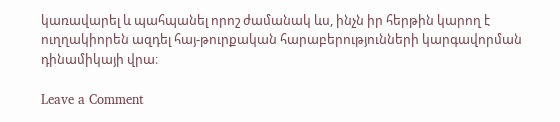կառավարել և պահպանել որոշ ժամանակ ևս, ինչն իր հերթին կարող է ուղղակիորեն ազդել հայ-թուրքական հարաբերությունների կարգավորման դինամիկայի վրա։

Leave a Comment